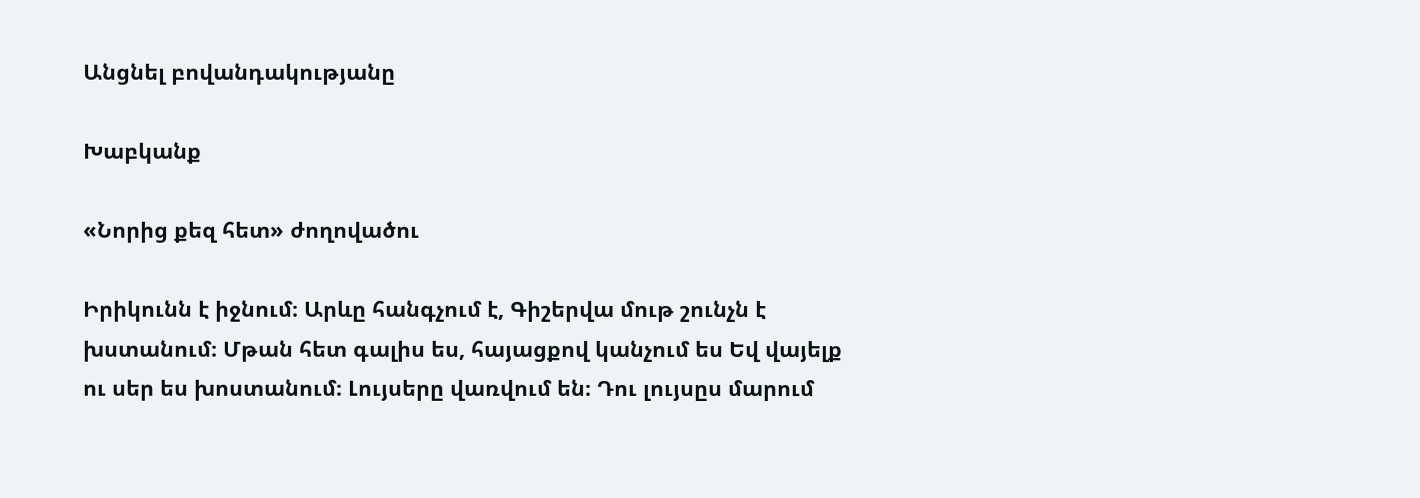Անցնել բովանդակությանը

Խաբկանք

«Նորից քեզ հետ» ժողովածու

Իրիկունն է իջնում։ Արևը հանգչում է, Գիշերվա մութ շունչն է խստանում։ Մթան հետ գալիս ես, հայացքով կանչում ես Եվ վայելք ու սեր ես խոստանում։ Լույսերը վառվում են։ Դու լույսըս մարում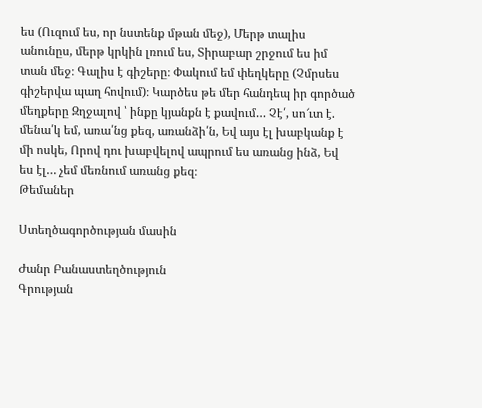ես (Ուզում ես, որ նստենք մթան մեջ), Մերթ տալիս անունըս, մերթ կրկին լռում ես, Տիրաբար շրջում ես իմ տան մեջ։ Գալիս է գիշերը։ Փակում եմ փեղկերը (Չմրսես գիշերվա պաղ հովում)։ Կարծես թե մեր հանդեպ իր գործած մեղքերը Զղջալով ՝ ինքը կյանքն է քավում… Չէ՛, սո՜ւտ է. մենա՛կ եմ, առա՛նց քեզ, առանձի՛ն, Եվ այս էլ խաբկանք է մի ոսկե, Որով դու խաբվելով ապրում ես առանց ինձ, Եվ ես էլ… չեմ մեռնում առանց քեզ։
Թեմաներ

Ստեղծագործության մասին

Ժանր Բանաստեղծություն
Գրության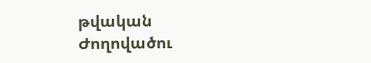թվական
Ժողովածու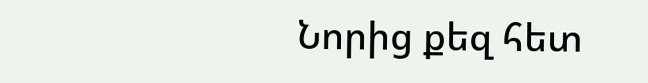Նորից քեզ հետ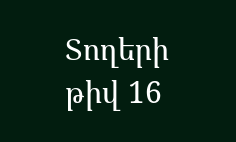Տողերի թիվ 16